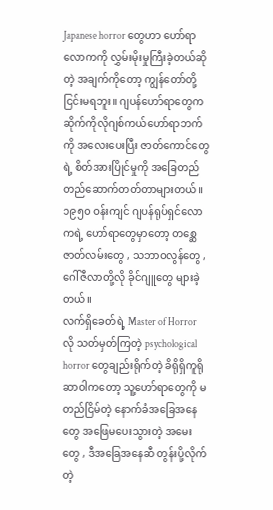Japanese horror တွေဟာ ဟော်ရာလောကကို လွှမ်းမိုးမှုကြီးခဲ့တယ်ဆိုတဲ့ အချက်ကိုတော့ ကျွန်တော်တို့ ငြင်းမရဘူး။ ဂျပန်ဟော်ရာတွေက ဆိုက်ကိုလိုဂျစ်ကယ်ဟော်ရာဘက်ကို အလေးပေးပြီး ဇာတ်ကောင်တွေရဲ့ စိတ်အားပြိုင်မှုကို အခြေတည်တည်ဆောက်တတ်တာများတယ်။ ၁၉၅၀ ဝန်းကျင် ဂျပန်ရုပ်ရှင်လောကရဲ့ ဟော်ရာတွေမှာတော့ တစ္ဆေဇာတ်လမ်းတွေ , သဘာဝလွန်တွေ , ဂေါ်ဇီလာတို့လို ခိုင်ဂျူတွေ များခဲ့တယ်။
လက်ရှိခေတ်ရဲ့ Master of Horrorလို သတ်မှတ်ကြတဲ့ psychological horror တွေချည်းရိုက်တဲ့ ခိရိုရှိကူရိုဆာဝါကတော့ သူ့ဟော်ရာတွေကို မတည်ငြိမ်တဲ့ နောက်ခံအခြေအနေတွေ အဖြေမပေးသွားတဲ့ အမေးတွေ , ဒီအခြေအနေဆီ တွန်းပို့လိုက်တဲ့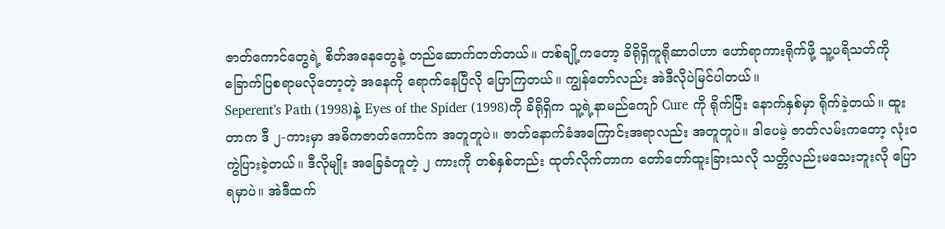ဇာတ်ကောင်တွေရဲ့ စိတ်အနေတွေနဲ့ တည်ဆောက်တတ်တယ်။ တစ်ချို့ကတော့ ခိရိုရှိကူရိုဆာဝါဟာ ဟော်ရာကားရိုက်ဖို့ သူ့ပရိသတ်ကို ခြောက်ပြစရာမလိုတော့တဲ့ အနေကို ရောက်နေပြီလို ပြောကြတယ်။ ကျွန်တော်လည်း အဲဒီလိုပဲမြင်ပါတယ်။
Seperent’s Path (1998)နဲ့ Eyes of the Spider (1998)ကို ခိရိုရှိက သူ့ရဲ့နာမည်ကျော် Cure ကို ရိုက်ပြီး နောက်နှစ်မှာ ရိုက်ခဲ့တယ်။ ထူးတာက ဒီ ၂-ကားမှာ အဓိကဇာတ်ကောင်က အတူတူပဲ။ ဇာတ်နောက်ခံအကြောင်းအရာလည်း အတူတူပဲ။ ဒါပေမဲ့ ဇာတ်လမ်းကတော့ လုံးဝကွဲပြားခဲ့တယ်။ ဒီလိုမျိုး အခြေခံတူတဲ့ ၂ ကားကို တစ်နှစ်တည်း ထုတ်လိုက်တာက တော်တော်ထူးခြားသလို သတ္တိလည်းမသေးဘူးလို ပြောရမှာပဲ။ အဲဒီထက်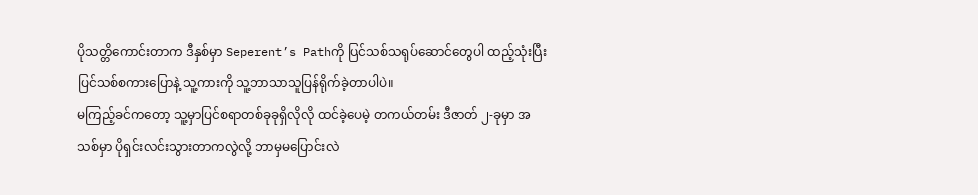ပိုသတ္တိကောင်းတာက ဒီနှစ်မှာ Seperent’s Pathကို ပြင်သစ်သရုပ်ဆောင်တွေပါ ထည့်သုံးပြီး ပြင်သစ်စကားပြောနဲ့ သူ့ကားကို သူ့ဘာသာသူပြန်ရိုက်ခဲ့တာပါပဲ။
မကြည့်ခင်ကတော့ သူ့မှာပြင်စရာတစ်ခုခုရှိလိုလို ထင်ခဲ့ပေမဲ့ တကယ်တမ်း ဒီဇာတ် ၂-ခုမှာ အသစ်မှာ ပိုရှင်းလင်းသွားတာကလွဲလို့ ဘာမှမပြောင်းလဲ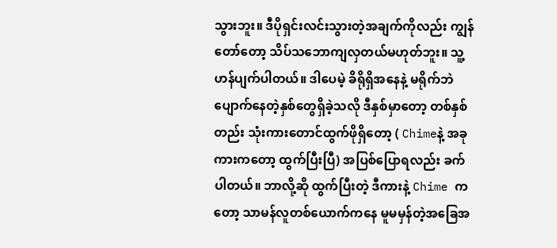သွားဘူး။ ဒီပိုရှင်းလင်းသွားတဲ့အချက်ကိုလည်း ကျွန်တော်တော့ သိပ်သဘောကျလှတယ်မဟုတ်ဘူး။ သူ့ဟန်ပျက်ပါတယ်။ ဒါပေမဲ့ ခိရိုရှိအနေနဲ့ မရိုက်ဘဲပျောက်နေတဲ့နှစ်တွေရှိခဲ့သလို ဒီနှစ်မှာတော့ တစ်နှစ်တည်း သုံးကားတောင်ထွက်ဖိုရှိတော့ ( Chimeနဲ့ အခုကားကတော့ ထွက်ပြီးပြီ) အပြစ်ပြောရလည်း ခက်ပါတယ်။ ဘာလို့ဆို ထွက်ပြီးတဲ့ ဒီကားနဲ့ Chime ကတော့ သာမန်လူတစ်ယောက်ကနေ မူမမှန်တဲ့အခြေအ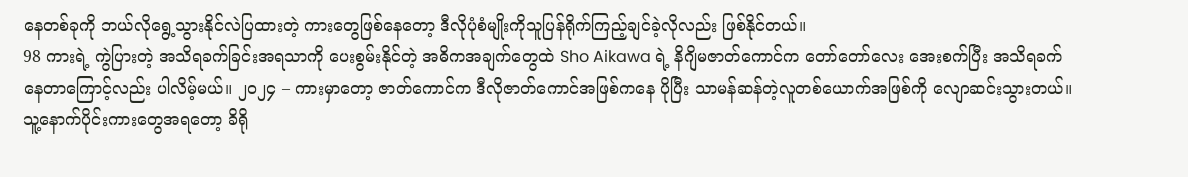နေတစ်ခုကို ဘယ်လိုရွေ့သွားနိုင်လဲပြထားတဲ့ ကားတွေဖြစ်နေတော့ ဒီလိုပုံစံမျိုးကိုသူပြန်ရိုက်ကြည့်ချင်ခဲ့လိုလည်း ဖြစ်နိုင်တယ်။
98 ကားရဲ့ ကွဲပြားတဲ့ အသိရခက်ခြင်းအရသာကို ပေးစွမ်းနိုင်တဲ့ အဓိကအချက်တွေထဲ Sho Aikawa ရဲ့ နိဂျိမဇာတ်ကောင်က တော်တော်လေး အေးစက်ပြီး အသိရခက်နေတာကြောင့်လည်း ပါလိမ့်မယ်။ ၂၀၂၄ – ကားမှာတော့ ဇာတ်ကောင်က ဒီလိုဇာတ်ကောင်အဖြစ်ကနေ ပိုပြီး သာမန်ဆန်တဲ့လူတစ်ယောက်အဖြစ်ကို လျောဆင်းသွားတယ်။ သူ့နောက်ပိုင်းကားတွေအရတော့ ခိရို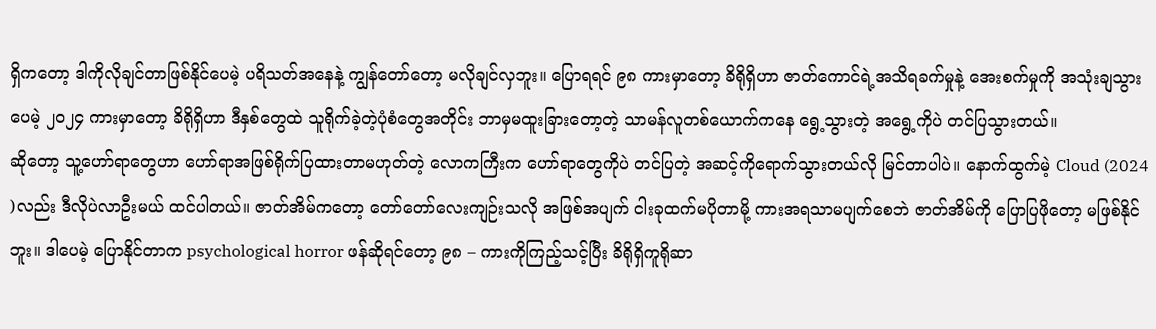ရှိကတော့ ဒါကိုလိုချင်တာဖြစ်နိုင်ပေမဲ့ ပရိသတ်အနေနဲ့ ကျွန်တော်တော့ မလိုချင်လှဘူး။ ပြောရရင် ၉၈ ကားမှာတော့ ခိရိုရှိဟာ ဇာတ်ကောင်ရဲ့အသိရခက်မှုနဲ့ အေးစက်မှုကို အသုံးချသွားပေမဲ့ ၂၀၂၄ ကားမှာတော့ ခိရိုရှိဟာ ဒီနှစ်တွေထဲ သူရိုက်ခဲ့တဲ့ပုံစံတွေအတိုင်း ဘာမှမထူးခြားတော့တဲ့ သာမန်လူတစ်ယောက်ကနေ ရွေ့သွားတဲ့ အရွေ့ကိုပဲ တင်ပြသွားတယ်။
ဆိုတော့ သူ့ဟော်ရာတွေဟာ ဟော်ရာအဖြစ်ရိုက်ပြထားတာမဟုတ်တဲ့ လောကကြီးက ဟော်ရာတွေကိုပဲ တင်ပြတဲ့ အဆင့်ကိုရောက်သွားတယ်လို မြင်တာပါပဲ။ နောက်ထွက်မဲ့ Cloud (2024 )လည်း ဒီလိုပဲလာဦးမယ် ထင်ပါတယ်။ ဇာတ်အိမ်ကတော့ တော်တော်လေးကျဉ်းသလို အဖြစ်အပျက် ငါးခုထက်မပိုတာမို့ ကားအရသာမပျက်စေဘဲ ဇာတ်အိမ်ကို ပြောပြဖိုတော့ မဖြစ်နိုင်ဘူး။ ဒါပေမဲ့ ပြောနိုင်တာက psychological horror ဖန်ဆိုရင်တော့ ၉၈ – ကားကိုကြည့်သင့်ပြီး ခိရိုရှိကူရိုဆာ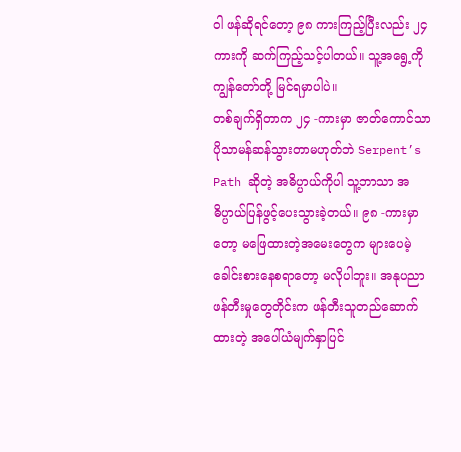ဝါ ဖန်ဆိုရင်တော့ ၉၈ ကားကြည့်ပြီးလည်း ၂၄ ကားကို ဆက်ကြည့်သင့်ပါတယ်။ သူ့အရွေ့ကို ကျွန်တော်တို့ မြင်ရမှာပါပဲ။
တစ်ချက်ရှိတာက ၂၄ -ကားမှာ ဇာတ်ကောင်သာ ပိုသာမန်ဆန်သွားတာမဟုတ်ဘဲ Serpent’s Path ဆိုတဲ့ အဓိပ္ပာယ်ကိုပါ သူ့ဘာသာ အဓိပ္ပာယ်ပြန်ဖွင့်ပေးသွားခဲ့တယ်။ ၉၈ -ကားမှာတော့ မဖြေထားတဲ့အမေးတွေက များပေမဲ့ ခေါင်းစားနေစရာတော့ မလိုပါဘူး။ အနုပညာဖန်တီးမှုတွေတိုင်းက ဖန်တီးသူတည်ဆောက်ထားတဲ့ အပေါ်ယံမျက်နှာပြင်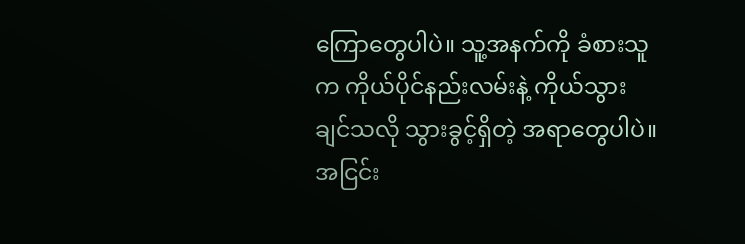ကြောတွေပါပဲ။ သူ့အနက်ကို ခံစားသူက ကိုယ်ပိုင်နည်းလမ်းနဲ့ ကိုယ်သွားချင်သလို သွားခွင့်ရှိတဲ့ အရာတွေပါပဲ။ အငြင်း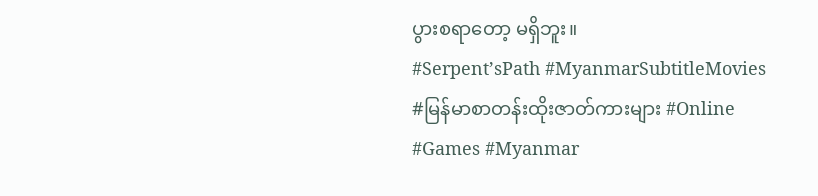ပွားစရာတော့ မရှိဘူး။
#Serpent’sPath #MyanmarSubtitleMovies #မြန်မာစာတန်းထိုးဇာတ်ကားများ #Online #Games #Myanmar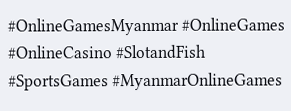#OnlineGamesMyanmar #OnlineGames #OnlineCasino #SlotandFish #SportsGames #MyanmarOnlineGames